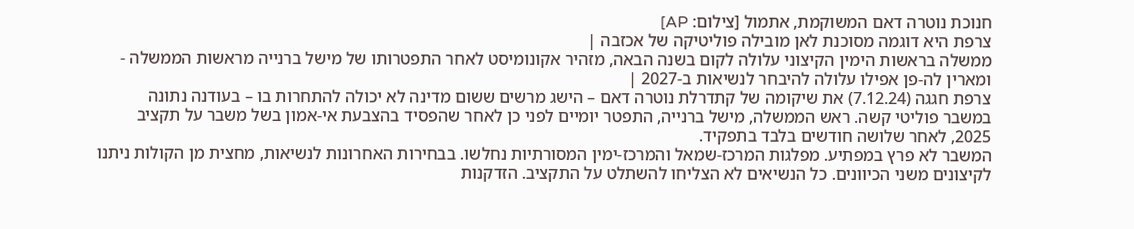חנוכת נוטרה דאם המשוקמת, אתמול [צילום: AP]
צרפת היא דוגמה מסוכנת לאן מובילה פוליטיקה של אכזבה |
ממשלה בראשות הימין הקיצוני עלולה לקום בשנה הבאה, מזהיר אקונומיסט לאחר התפטרותו של מישל ברנייה מראשות הממשלה - ומארין לה-פן אפילו עלולה להיבחר לנשיאות ב-2027 |
צרפת חגגה (7.12.24) את שיקומה של קתדרלת נוטרה דאם – הישג מרשים ששום מדינה לא יכולה להתחרות בו – בעודנה נתונה במשבר פוליטי קשה. ראש הממשלה, מישל ברנייה, התפטר יומיים לפני כן לאחר שהפסיד בהצבעת אי-אמון בשל משבר על תקציב 2025, לאחר שלושה חודשים בלבד בתפקיד.
המשבר לא פרץ במפתיע. מפלגות המרכז-שמאל והמרכז-ימין המסורתיות נחלשו. בבחירות האחרונות לנשיאות, מחצית מן הקולות ניתנו לקיצונים משני הכיוונים. כל הנשיאים לא הצליחו להשתלט על התקציב. הזדקנות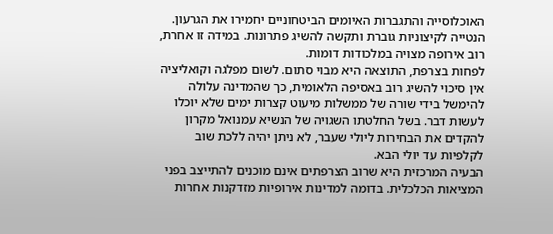האוכלוסייה והתגברות האיומים הביטחוניים יחמירו את הגרעון. הנטייה לקיצוניות גוברת ותקשה להשיג פתרונות. במידה זו אחרת, רוב אירופה מצויה במלכודות דומות.
לפחות בצרפת, התוצאה היא מבוי סתום. לשום מפלגה וקואליציה אין סיכוי להשיג רוב באסיפה הלאומית, כך שהמדינה עלולה להימשל בידי שורה של ממשלות מיעוט קצרות ימים שלא יוכלו לעשות דבר. בשל החלטתו השגויה של הנשיא עמנואל מקרון להקדים את הבחירות ליולי שעבר, לא ניתן יהיה ללכת שוב לקלפיות עד יולי הבא.
הבעיה המרכזית היא שרוב הצרפתים אינם מוכנים להתייצב בפני המציאות הכלכלית. בדומה למדינות אירופיות מזדקנות אחרות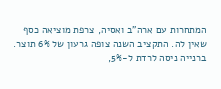המתחרות עם ארה"ב ואסיה, צרפת מוציאה כסף שאין לה. התקציב השנה צופה גרעון של 6% תוצר. ברנייה ניסה לרדת ל-5%,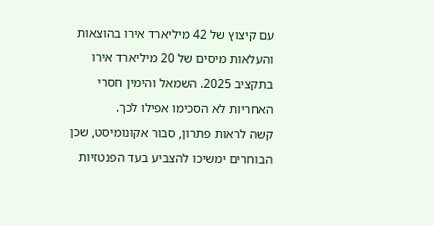עם קיצוץ של 42 מיליארד אירו בהוצאות והעלאות מיסים של 20 מיליארד אירו בתקציב 2025. השמאל והימין חסרי האחריות לא הסכימו אפילו לכך.
קשה לראות פתרון, סבור אקונומיסט, שכן הבוחרים ימשיכו להצביע בעד הפנטזיות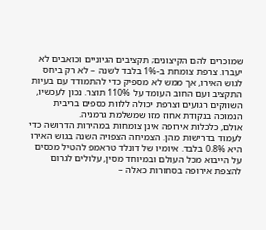שמוכרים להם הקיצונים; תקציבים הגיוניים וכואבים לא יעברו. צרפת צומחת ב-1% בלבד לשנה – לא רק ביחס לגוש האירו, אך ממש לא מספיק כדי להתמודד עם בעיות התקציב ועם החוב העומד על 110% תוצר. נכון לעכשיו, השווקים רגועים וצרפת יכולה ללוות כספים בריבית הנמוכה בנקודת אחוז מזו שמשלמת גרמניה.
אולם, כלכלות אירופה אינן צומחות במהירות הדרושה כדי לעמוד בדרישות מהן. הצמיחה הצפויה השנה בגוש האירו היא 0.8% בלבד. איומיו של דונלד טראמפ להטיל מכסים על הייבוא מכל העולם ובמיוחד מסין, עלולים לגרום להצפת אירופה בסחורות כאלה –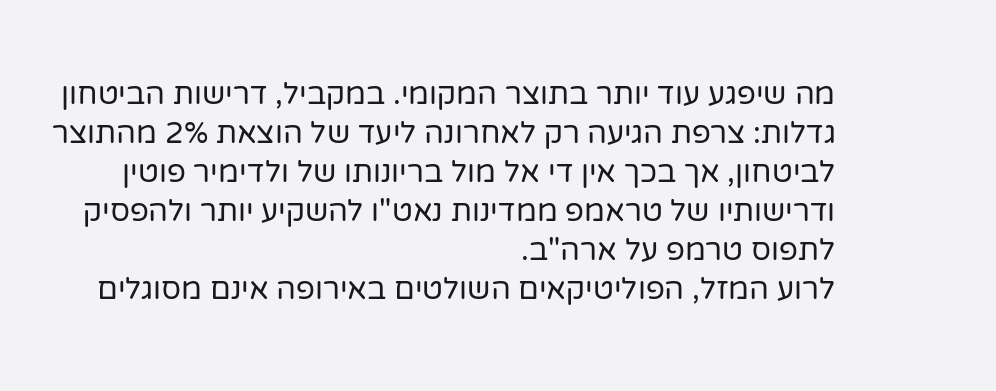מה שיפגע עוד יותר בתוצר המקומי. במקביל, דרישות הביטחון גדלות: צרפת הגיעה רק לאחרונה ליעד של הוצאת 2% מהתוצר לביטחון, אך בכך אין די אל מול בריונותו של ולדימיר פוטין ודרישותיו של טראמפ ממדינות נאט"ו להשקיע יותר ולהפסיק לתפוס טרמפ על ארה"ב.
לרוע המזל, הפוליטיקאים השולטים באירופה אינם מסוגלים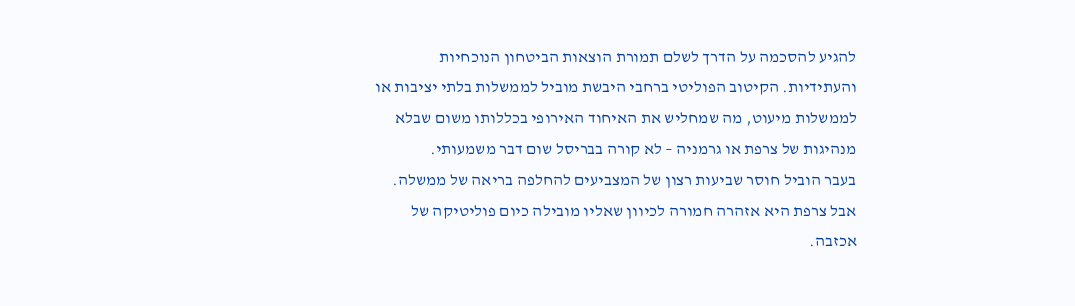להגיע להסכמה על הדרך לשלם תמורת הוצאות הביטחון הנוכחיות והעתידיות. הקיטוב הפוליטי ברחבי היבשת מוביל לממשלות בלתי יציבות או לממשלות מיעוט, מה שמחליש את האיחוד האירופי בכללותו משום שבלא מנהיגות של צרפת או גרמניה – לא קורה בבריסל שום דבר משמעותי.
בעבר הוביל חוסר שביעות רצון של המצביעים להחלפה בריאה של ממשלה. אבל צרפת היא אזהרה חמורה לכיוון שאליו מובילה כיום פוליטיקה של אכזבה.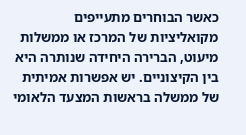כאשר הבוחרים מתעייפים מקואליציות של המרכז או ממשלות מיעוט, הברירה היחידה שנותרה היא בין הקיצוניים. יש אפשרות אמיתית של ממשלה בראשות המצעד הלאומי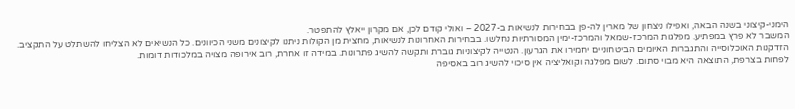הימני-קיצוני בשנה הבאה, ואפילו ניצחון של מארין לה-פן בבחירות לנשיאות ב-2027 – ואולי קודם לכן, אם מקרון ייאלץ להתפטר.
המשבר לא פרץ במפתיע. מפלגות המרכז-שמאל והמרכז-ימין המסורתיות נחלשו. בבחירות האחרונות לנשיאות, מחצית מן הקולות ניתנו לקיצונים משני הכיוונים. כל הנשיאים לא הצליחו להשתלט על התקציב. הזדקנות האוכלוסייה והתגברות האיומים הביטחוניים יחמירו את הגרעון. הנטייה לקיצוניות גוברת ותקשה להשיג פתרונות. במידה זו אחרת, רוב אירופה מצויה במלכודות דומות.
לפחות בצרפת, התוצאה היא מבוי סתום. לשום מפלגה וקואליציה אין סיכוי להשיג רוב באסיפה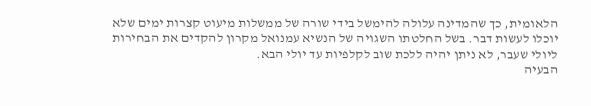הלאומית, כך שהמדינה עלולה להימשל בידי שורה של ממשלות מיעוט קצרות ימים שלא יוכלו לעשות דבר. בשל החלטתו השגויה של הנשיא עמנואל מקרון להקדים את הבחירות ליולי שעבר, לא ניתן יהיה ללכת שוב לקלפיות עד יולי הבא.
הבעיה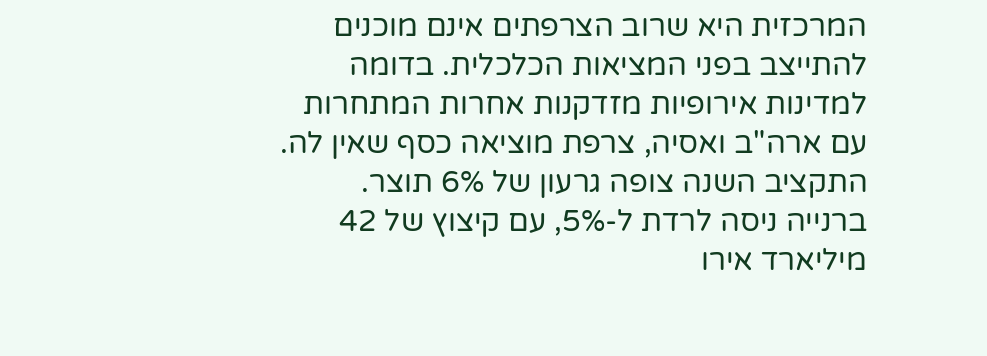המרכזית היא שרוב הצרפתים אינם מוכנים להתייצב בפני המציאות הכלכלית. בדומה למדינות אירופיות מזדקנות אחרות המתחרות עם ארה"ב ואסיה, צרפת מוציאה כסף שאין לה. התקציב השנה צופה גרעון של 6% תוצר. ברנייה ניסה לרדת ל-5%, עם קיצוץ של 42 מיליארד אירו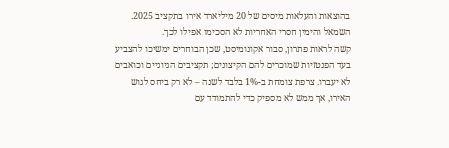בהוצאות והעלאות מיסים של 20 מיליארד אירו בתקציב 2025. השמאל והימין חסרי האחריות לא הסכימו אפילו לכך.
קשה לראות פתרון, סבור אקונומיסט, שכן הבוחרים ימשיכו להצביע בעד הפנטזיות שמוכרים להם הקיצונים; תקציבים הגיוניים וכואבים לא יעברו. צרפת צומחת ב-1% בלבד לשנה – לא רק ביחס לגוש האירו, אך ממש לא מספיק כדי להתמודד עם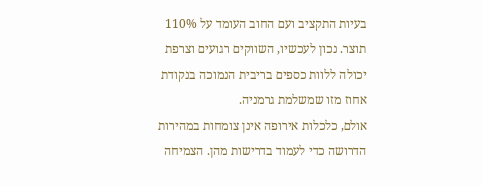בעיות התקציב ועם החוב העומד על 110% תוצר. נכון לעכשיו, השווקים רגועים וצרפת יכולה ללוות כספים בריבית הנמוכה בנקודת אחוז מזו שמשלמת גרמניה.
אולם, כלכלות אירופה אינן צומחות במהירות הדרושה כדי לעמוד בדרישות מהן. הצמיחה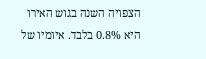הצפויה השנה בגוש האירו היא 0.8% בלבד. איומיו של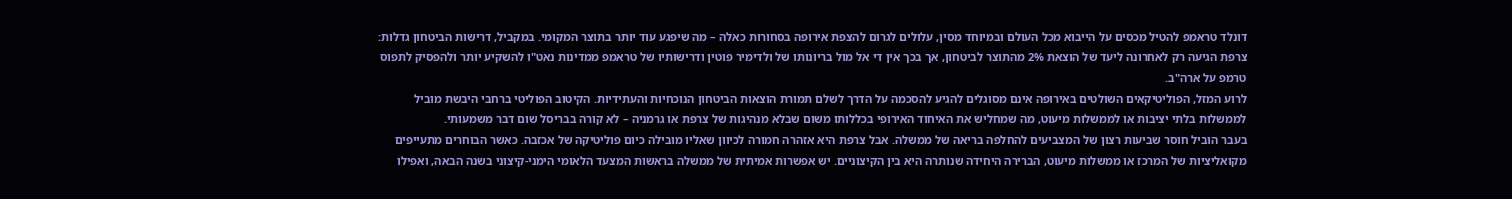דונלד טראמפ להטיל מכסים על הייבוא מכל העולם ובמיוחד מסין, עלולים לגרום להצפת אירופה בסחורות כאלה – מה שיפגע עוד יותר בתוצר המקומי. במקביל, דרישות הביטחון גדלות: צרפת הגיעה רק לאחרונה ליעד של הוצאת 2% מהתוצר לביטחון, אך בכך אין די אל מול בריונותו של ולדימיר פוטין ודרישותיו של טראמפ ממדינות נאט"ו להשקיע יותר ולהפסיק לתפוס טרמפ על ארה"ב.
לרוע המזל, הפוליטיקאים השולטים באירופה אינם מסוגלים להגיע להסכמה על הדרך לשלם תמורת הוצאות הביטחון הנוכחיות והעתידיות. הקיטוב הפוליטי ברחבי היבשת מוביל לממשלות בלתי יציבות או לממשלות מיעוט, מה שמחליש את האיחוד האירופי בכללותו משום שבלא מנהיגות של צרפת או גרמניה – לא קורה בבריסל שום דבר משמעותי.
בעבר הוביל חוסר שביעות רצון של המצביעים להחלפה בריאה של ממשלה. אבל צרפת היא אזהרה חמורה לכיוון שאליו מובילה כיום פוליטיקה של אכזבה. כאשר הבוחרים מתעייפים מקואליציות של המרכז או ממשלות מיעוט, הברירה היחידה שנותרה היא בין הקיצוניים. יש אפשרות אמיתית של ממשלה בראשות המצעד הלאומי הימני-קיצוני בשנה הבאה, ואפילו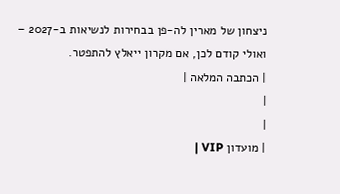ניצחון של מארין לה-פן בבחירות לנשיאות ב-2027 – ואולי קודם לכן, אם מקרון ייאלץ להתפטר.
| הכתבה המלאה |
|
|
| מועדון VIP |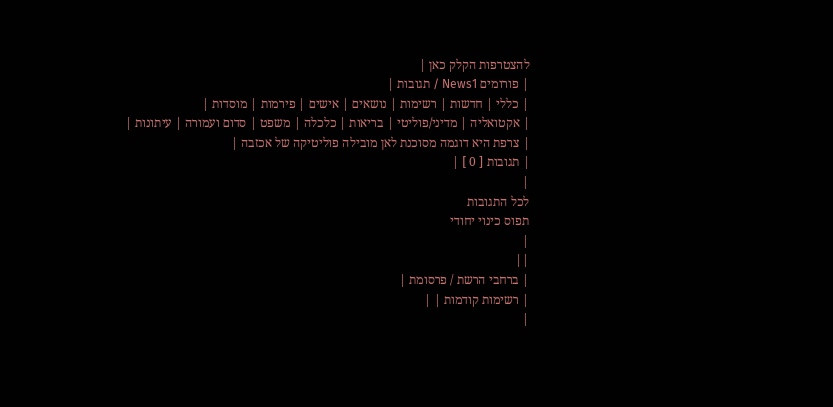להצטרפות הקלק כאן |
| פורומים News1 / תגובות |
| כללי | חדשות | רשימות | נושאים | אישים | פירמות | מוסדות |
| אקטואליה | מדיני/פוליטי | בריאות | כלכלה | משפט | סדום ועמורה | עיתונות |
| צרפת היא דוגמה מסוכנת לאן מובילה פוליטיקה של אכזבה |
| תגובות [ 0 ] |
|
לכל התגובות
תפוס כינוי יחודי
|
||
| ברחבי הרשת / פרסומת |
| רשימות קודמות | |
|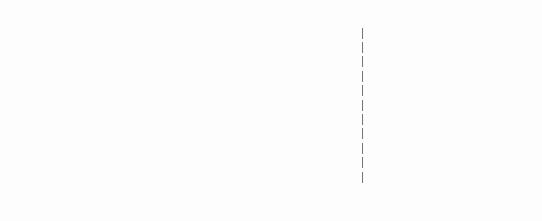|
|
|
|
|
|
|
|
|
|
|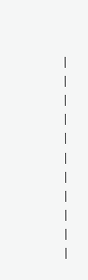|
|
|
|
|
|
|
|
|
|
|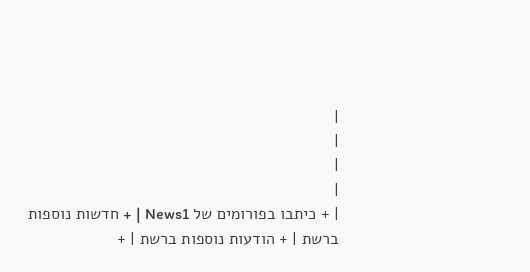|
|
|
|
| + כיתבו בפורומים של News1 | + חדשות נוספות ברשת | + הודעות נוספות ברשת | +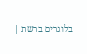בלוגרים ברשת |